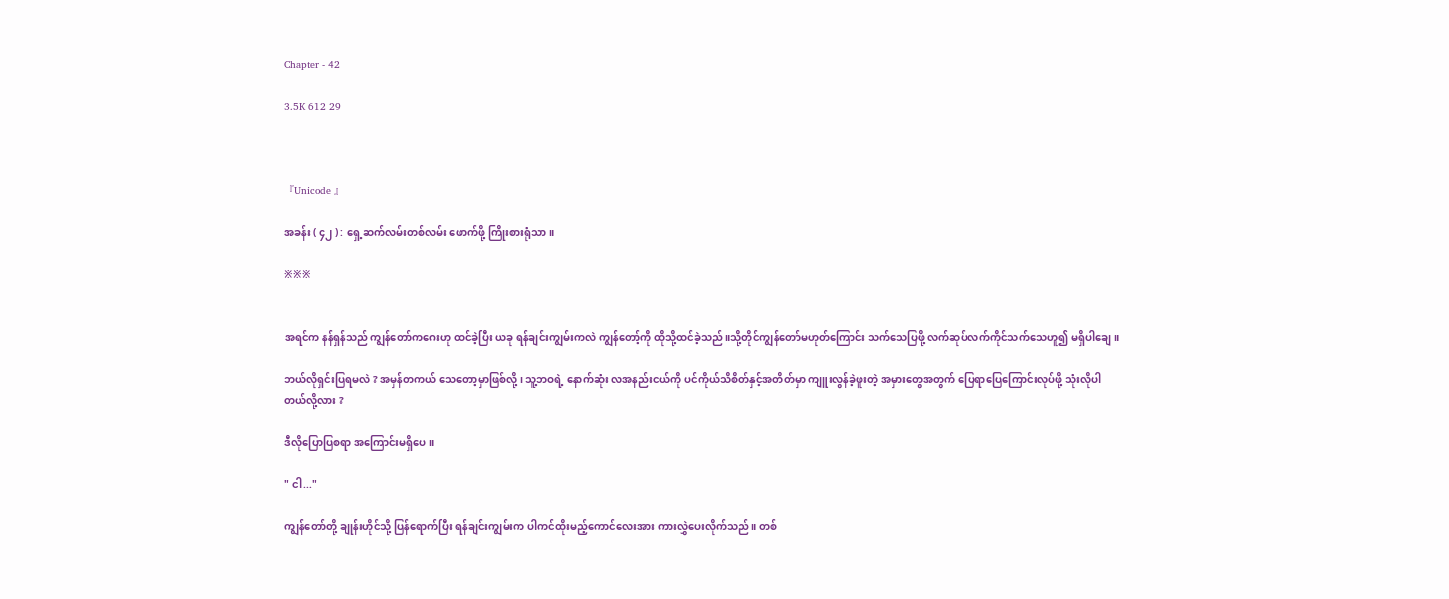Chapter - 42

3.5K 612 29



『Unicode 』

အခန်း ( ၄၂ ) : ရှေ့ဆက်လမ်းတစ်လမ်း ဖောက်ဖို့ ကြိုးစားရုံသာ။

※※※


အရင်က နန်ရှန်သည် ကျွန်တော်ကဂေးဟု ထင်ခဲ့ပြီး ယခု ရန်ချင်းကျွမ်းကလဲ ကျွန်တော့်ကို ထိုသို့ထင်ခဲ့သည်။သို့တိုင်ကျွန်တော်မဟုတ်ကြောင်း သက်သေပြဖို့ လက်ဆုပ်လက်ကိုင်သက်သေဟူ၍ မရှိပါချေ။

ဘယ်လိုရှင်းပြရမလဲ ? အမှန်တကယ် သေတော့မှာဖြစ်လို့ ၊ သူ့ဘဝရဲ့ နောက်ဆုံး လအနည်းငယ်ကို ပင်ကိုယ်သိစိတ်နှင့်အတိတ်မှာ ကျူးလွန်ခဲ့ဖူးတဲ့ အမှားတွေအတွက် ပြေရာပြေကြောင်းလုပ်ဖို့ သုံးလိုပါတယ်လို့လား ?

ဒီလိုပြောပြစရာ အကြောင်းမရှိပေ။

" ငါ..."

ကျွန်တော်တို့ ချုန်းဟိုင်သို့ ပြန်ရောက်ပြီး ရန်ချင်းကျွမ်းက ပါကင်ထိုးမည့်ကောင်လေးအား ကားလွှဲပေးလိုက်သည်။ တစ်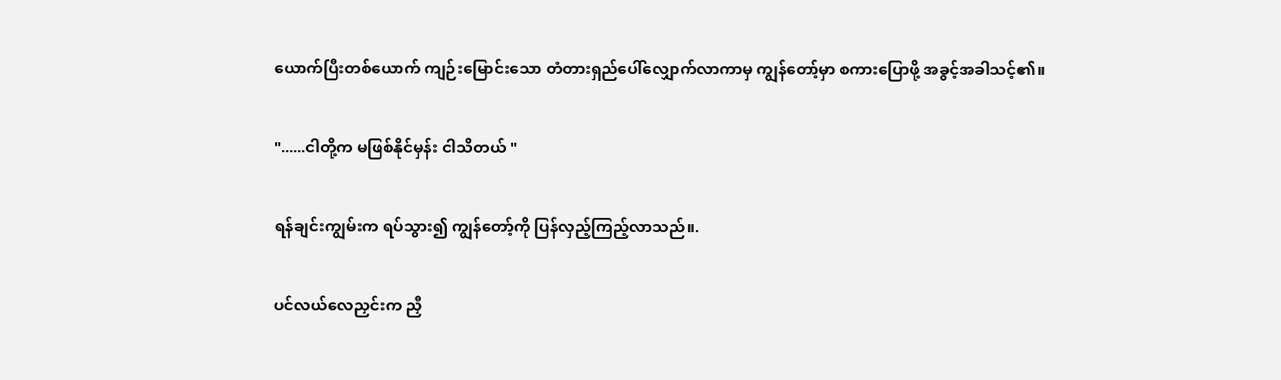ယောက်ပြီးတစ်ယောက် ကျဉ်းမြောင်းသော တံတားရှည်ပေါ်လျှောက်လာကာမှ ကျွန်တော့်မှာ စကားပြောဖို့ အခွင့်အခါသင့်၏။

"......ငါတို့က မဖြစ်နိုင်မှန်း ငါသိတယ် "

ရန်ချင်းကျွမ်းက ရပ်သွား၍ ကျွန်တော့်ကို ပြန်လှည့်ကြည့်လာသည်။.

ပင်လယ်လေညှင်းက ညှီ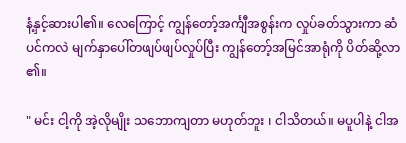နံ့နှင့်ဆားပါ၏။ လေကြောင့် ကျွန်တော့်အင်္ကျီအစွန်းက လှုပ်ခတ်သွားကာ ဆံပင်ကလဲ မျက်နှာပေါ်တဖျပ်ဖျပ်လှုပ်ပြီး ကျွန်တော့်အမြင်အာရုံကို ပိတ်ဆို့လာ၏။

" မင်း ငါ့ကို အဲ့လိုမျိုး သဘောကျတာ မဟုတ်ဘူး ၊ ငါသိတယ်။ မပူပါနဲ့ ငါအ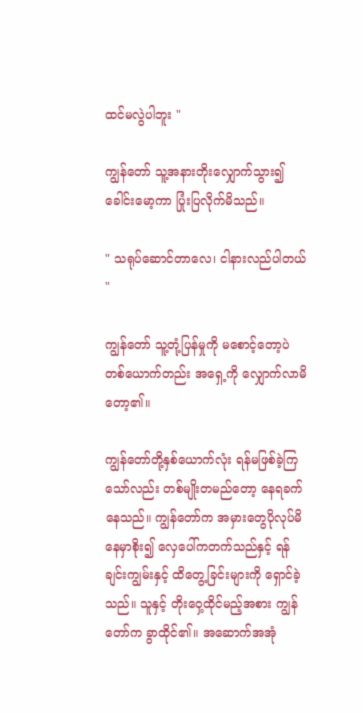ထင်မလွဲပါဘူး "

ကျွန်တော် သူ့အနားတိုးလျှောက်သွား၍ ခေါင်းမော့ကာ ပြုံးပြလိုက်မိသည်။

" သရုပ်ဆောင်တာလေ၊ ငါနားလည်ပါတယ် "

ကျွန်တော် သူ့တုံ့ပြန်မှုကို မစောင့်တော့ပဲ တစ်ယောက်တည်း အရှေ့ကို လျှောက်လာမိတော့၏။

ကျွန်တော်တို့နှစ်ယောက်လုံး ရန်မဖြစ်ခဲ့ကြသော်လည်း တစ်မျိုးတမည်တော့ နေရခက်နေသည်။ ကျွန်တော်က အမှားတွေပိုလုပ်မိနေမှာစိုး၍ လှေပေါ်ကတက်သည်နှင့် ရန်ချင်းကျွမ်းနှင့် ထိတွေ့ခြင်းများကို ရှောင်ခဲ့သည်။ သူနှင့် တိုးဝှေ့ထိုင်မည့်အစား ကျွန်တော်က ခွာထိုင်၏။ အဆောက်အအုံ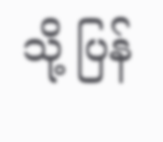သို့ ပြန်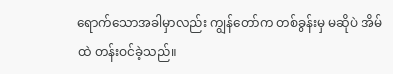ရောက်သောအခါမှာလည်း ကျွန်တော်က တစ်ခွန်းမှ မဆိုပဲ အိမ်ထဲ တန်းဝင်ခဲ့သည်။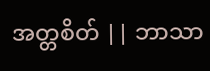အတ္တစိတ် || ဘာသာ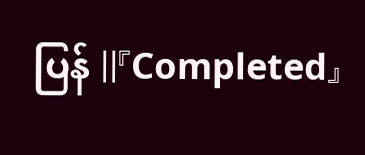ပြန် ||『Completed』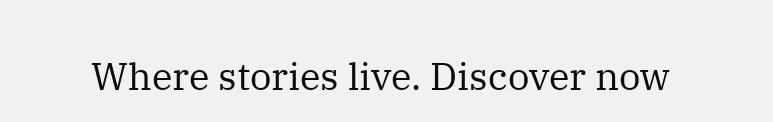Where stories live. Discover now